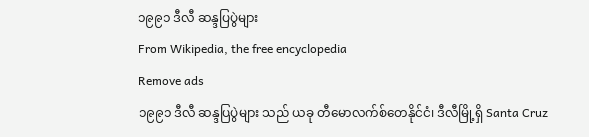၁၉၉၁ ဒီလီ ဆန္ဒပြပွဲများ
From Wikipedia, the free encyclopedia
Remove ads
၁၉၉၁ ဒီလီ ဆန္ဒပြပွဲများ သည် ယခု တီမောလက်စ်တေနိုင်ငံ၊ ဒီလီမြို့ရှိ Santa Cruz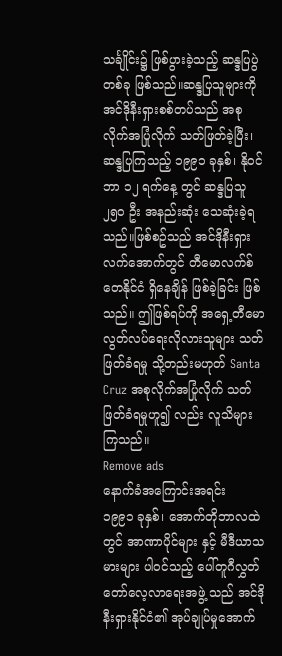သင်္ချိုင်း၌ ဖြစ်ပွားခဲ့သည့် ဆန္ဒပြပွဲ တစ်ခု ဖြစ်သည်။ဆန္ဒပြသူများကို အင်ဒိုနီးရှားစစ်တပ်သည် အစုလိုက်အပြုံလိုက် သတ်ဖြတ်ခဲ့ပြီး၊ ဆန္ဒပြကြသည့် ၁၉၉၁ ခုနှစ်၊ နိုဝင်ဘာ ၁၂ ရက်နေ့ တွင် ဆန္ဒပြသူ ၂၅၀ ဦး အနည်းဆုံး သေဆုံးခဲ့ရသည်။ဖြစ်စဥ်သည် အင်ဒိုနီးရှားလက်အောက်တွင် တီမောလက်စ်တေနိုင်ငံ ရှိနေချိန် ဖြစ်ခဲ့ခြင်း ဖြစ်သည်။ ဤဖြစ်ရပ်ကို အရှေ့တီမော လွတ်လပ်ရေးလိုလားသူများ သတ်ဖြတ်ခံရမှု သို့တည်းမဟုတ် Santa Cruz အစုလိုက်အပြုံလိုက် သတ်ဖြတ်ခံရမှုဟူ၍ လည်း လူသိများကြသည်။
Remove ads
နောက်ခံအကြောင်းအရင်း
၁၉၉၁ ခုနှစ်၊ အောက်တိုဘာလထဲတွင် အာဏာပိုင်များ နှင့် မီဒီယာသမားများ ပါဝင်သည့် ပေါ်တူဂီလွှတ်တော်လေ့လာရေးအဖွဲ့ သည် အင်ဒိုနီးရှားနိုင်ငံ၏ အုပ်ချုပ်မှုအောက်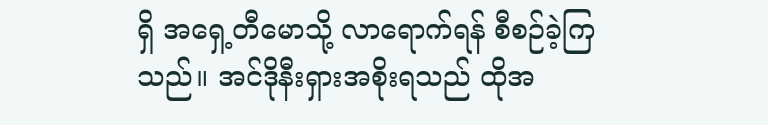ရှိ အရှေ့တီမောသို့ လာရောက်ရန် စီစဉ်ခဲ့ကြသည်။ အင်ဒိုနီးရှားအစိုးရသည် ထိုအ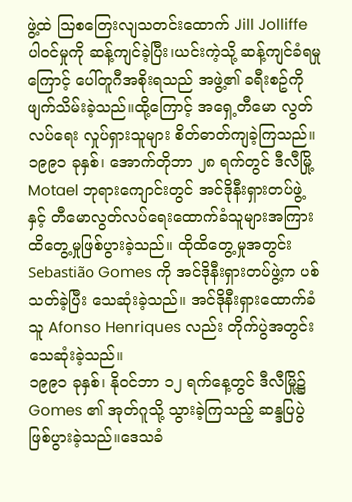ဖွဲ့ထဲ သြစတြေးလျသတင်းထောက် Jill Jolliffe ပါဝင်မှုကို ဆန့်ကျင်ခဲ့ပြီး၊ယင်းကဲ့သို့ ဆန့်ကျင်ခံရမှုကြောင့် ပေါ်တူဂီအစိုးရသည် အဖွဲ့၏ ခရီးစဥ်ကို ဖျက်သိမ်းခဲ့သည်။ထို့ကြောင့် အရှေ့တီမော လွတ်လပ်ရေး လှုပ်ရှားသူများ စိတ်ဓာတ်ကျခဲ့ကြသည်။
၁၉၉၁ ခုနှစ်၊ အောက်တိုဘာ ၂၈ ရက်တွင် ဒီလီမြို့ Motael ဘုရားကျောင်းတွင် အင်ဒိုနီးရှားတပ်ဖွဲ့ နှင့် တီမောလွတ်လပ်ရေးထောက်ခံသူများအကြား ထိတွေ့မှုဖြစ်ပွားခဲ့သည်။ ထိုထိတွေ့မှုအတွင်း Sebastião Gomes ကို အင်ဒိုနီးရှားတပ်ဖွဲ့က ပစ်သတ်ခဲ့ပြီး သေဆုံးခဲ့သည်။ အင်ဒိုနီးရှားထောက်ခံသူ Afonso Henriques လည်း တိုက်ပွဲအတွင်း သေဆုံးခဲ့သည်။
၁၉၉၁ ခုနှစ်၊ နိုဝင်ဘာ ၁၂ ရက်နေ့တွင် ဒီလီမြို့၌ Gomes ၏ အုတ်ဂူသို့ သွားခဲ့ကြသည့် ဆန္ဒပြပွဲဖြစ်ပွားခဲ့သည်။ဒေသခံ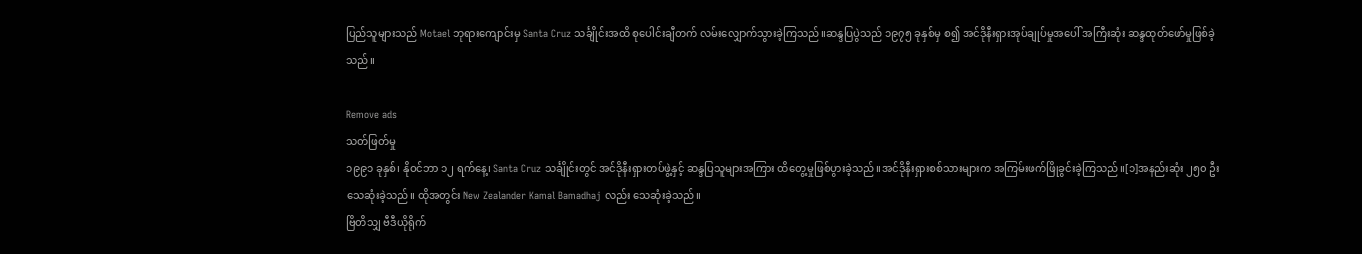ပြည်သူများသည် Motael ဘုရားကျောင်းမှ Santa Cruz သင်္ချိုင်းအထိ စုပေါင်းချီတက် လမ်းလျှောက်သွားခဲ့ကြသည်။ဆန္ဒပြပွဲသည် ၁၉၇၅ ခုနှစ်မှ စ၍ အင်ဒိုနီးရှားအုပ်ချုပ်မှုအပေါ် အကြီးဆုံး ဆန္ဒထုတ်ဖော်မှုဖြစ်ခဲ့သည်။

Remove ads
သတ်ဖြတ်မှု
၁၉၉၁ ခုနှစ်၊ နိုဝင်ဘာ ၁၂ ရက်နေ့၊ Santa Cruz သင်္ချိုင်းတွင် အင်ဒိုနီးရှားတပ်ဖွဲ့နှင့် ဆန္ဒပြသူများအကြား ထိတွေ့မှုဖြစ်ပွားခဲ့သည်။အင်ဒိုနီးရှားစစ်သားများက အကြမ်းဖက်ဖြိုခွင်းခဲ့ကြသည်။[၁]အနည်းဆုံး ၂၅၀ ဦး သေဆုံးခဲ့သည်။ ထိုအတွင်း New Zealander Kamal Bamadhaj လည်း သေဆုံးခဲ့သည်။
ဗြိတိသျှ ဗီဒီယိုရိုက်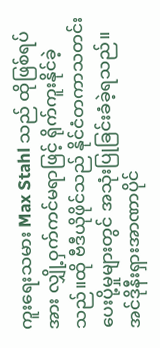ကူးရေးသမား Max Stahl သည် ထိုဖြစ်ရပ်အား လျှို့ဝှက်ကင်မရာဖြင့် ရိုက်ကူးနိုင်ခဲ့သည်။ထို ဗီဒီယိုဖိုင်သည် နိုင်ငံတကာသတင်းပေးပို့မှုများတွင် အသုံးပြုခြင်းခံခဲ့ရသည်။
အင်ဒိုနီးရှားအာဏာပိုင်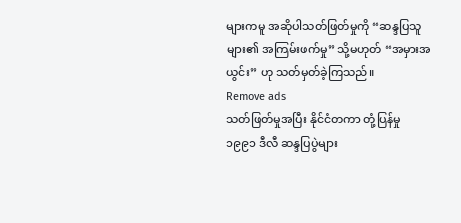များကမူ အဆိုပါသတ်ဖြတ်မှုကို “ဆန္ဒပြသူများ၏ အကြမ်းဖက်မှု” သို့မဟုတ် “အမှားအယွင်း” ဟု သတ်မှတ်ခဲ့ကြသည်။
Remove ads
သတ်ဖြတ်မှုအပြီး နိုင်ငံတကာ တုံ့ပြန်မှု
၁၉၉၁ ဒီလီ ဆန္ဒပြပွဲများ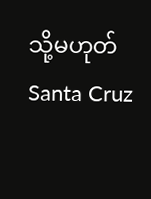သို့မဟုတ် Santa Cruz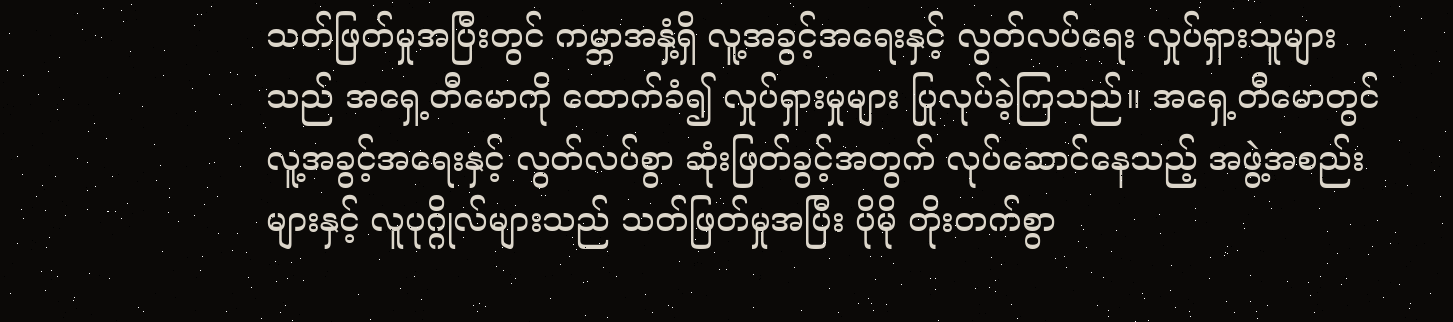သတ်ဖြတ်မှုအပြီးတွင် ကမ္ဘာအနှံ့ရှိ လူ့အခွင့်အရေးနှင့် လွတ်လပ်ရေး လှုပ်ရှားသူများသည် အရှေ့တီမောကို ထောက်ခံ၍ လှုပ်ရှားမှုများ ပြုလုပ်ခဲ့ကြသည်။ အရှေ့တီမောတွင် လူ့အခွင့်အရေးနှင့် လွတ်လပ်စွာ ဆုံးဖြတ်ခွင့်အတွက် လုပ်ဆောင်နေသည့် အဖွဲ့အစည်းများနှင့် လူပုဂ္ဂိုလ်များသည် သတ်ဖြတ်မှုအပြီး ပိုမို တိုးတက်စွာ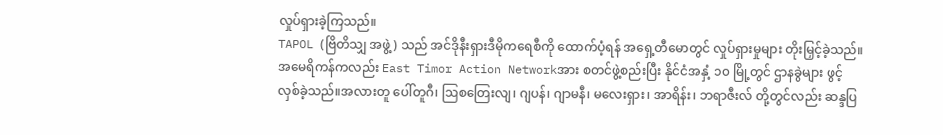လှုပ်ရှားခဲ့ကြသည်။
TAPOL (ဗြိတိသျှ အဖွဲ့) သည် အင်ဒိုနီးရှားဒီမိုကရေစီကို ထောက်ပံ့ရန် အရှေ့တီမောတွင် လှုပ်ရှားမှုများ တိုးမြှင့်ခဲ့သည်။အမေရိကန်ကလည်း East Timor Action Networkအား စတင်ဖွဲ့စည်းပြီး နိုင်ငံအနှံ့ ၁၀ မြို့တွင် ဌာနခွဲများ ဖွင့်လှစ်ခဲ့သည်။အလားတူ ပေါ်တူဂီ၊ ဩစတြေးလျ၊ ဂျပန်၊ ဂျာမနီ၊ မလေးရှား၊ အာရိန်း၊ ဘရာဇီးလ် တို့တွင်လည်း ဆန္ဒပြ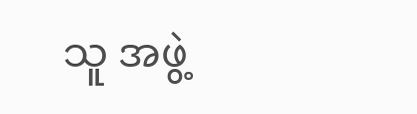သူ အဖွဲ့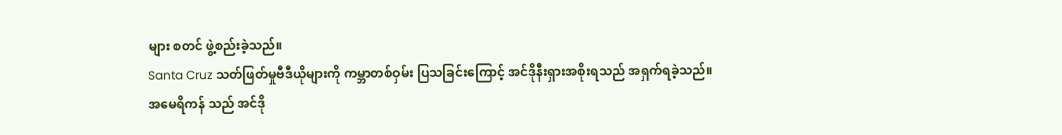များ စတင် ဖွဲ့စည်းခဲ့သည်။
Santa Cruz သတ်ဖြတ်မှုဗီဒီယိုများကို ကမ္ဘာတစ်ဝှမ်း ပြသခြင်းကြောင့် အင်ဒိုနီးရှားအစိုးရသည် အရှက်ရခဲ့သည်။
အမေရိကန် သည် အင်ဒို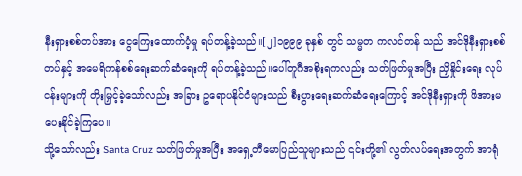နီးရှားစစ်တပ်အား ငွေကြေးထောက်ပံ့မှု ရပ်တန့်ခဲ့သည်။[၂]၁၉၉၉ ခုနှစ် တွင် သမ္မတ ကလင်တန် သည် အင်ဒိုနီးရှားစစ်တပ်နှင့် အမေရိကန်စစ်ရေးဆက်ဆံရေးကို ရပ်တန့်ခဲ့သည်။ပေါ်တူဂီအစိုးရကလည်း သတ်ဖြတ်မှုအပြီး ညှိနှိုင်းရေး လုပ်ငန်းများကို တိုးမြှင့်ခဲ့သော်လည်း အခြား ဥရောပနိုင်ငံများသည် စီးပွားရေးဆက်ဆံရေးကြောင့် အင်ဒိုနီးရှားကို ဖိအားမပေးနိုင်ခဲ့ကြပေ။
သို့သော်လည်း Santa Cruz သတ်ဖြတ်မှုအပြီး အရှေ့တီမောပြည်သူများသည် ၎င်းတို့၏ လွတ်လပ်ရေးအတွက် အာရုံ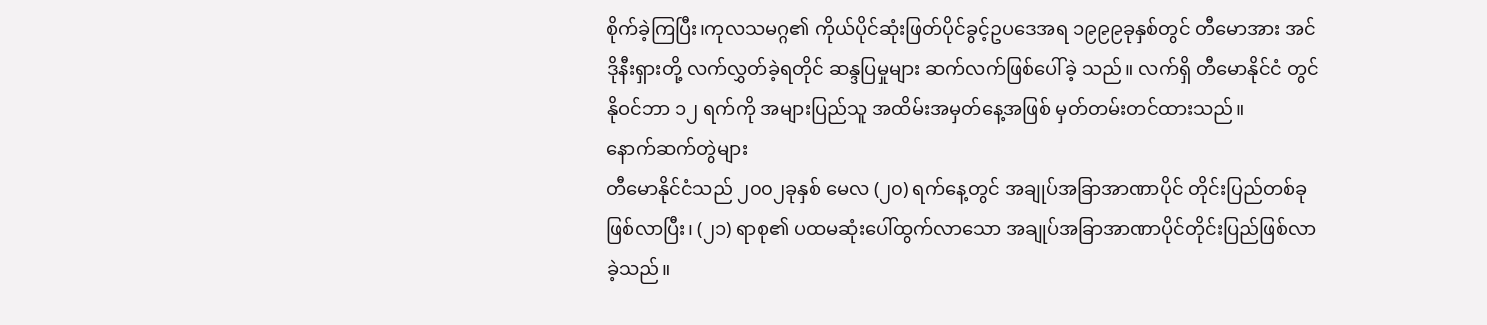စိုက်ခဲ့ကြပြီး၊ကုလသမဂ္ဂ၏ ကိုယ်ပိုင်ဆုံးဖြတ်ပိုင်ခွင့်ဥပဒေအရ ၁၉၉၉ခုနှစ်တွင် တီမောအား အင်ဒိုနီးရှားတို့ လက်လွှတ်ခဲ့ရတိုင် ဆန္ဒပြမှုများ ဆက်လက်ဖြစ်ပေါ်ခဲ့ သည်။ လက်ရှိ တီမောနိုင်ငံ တွင် နိုဝင်ဘာ ၁၂ ရက်ကို အများပြည်သူ အထိမ်းအမှတ်နေ့အဖြစ် မှတ်တမ်းတင်ထားသည်။
နောက်ဆက်တွဲများ
တီမောနိုင်ငံသည် ၂၀၀၂ခုနှစ် မေလ (၂၀) ရက်နေ့တွင် အချုပ်အခြာအာဏာပိုင် တိုင်းပြည်တစ်ခုဖြစ်လာပြီး၊ (၂၁) ရာစု၏ ပထမဆုံးပေါ်ထွက်လာသော အချုပ်အခြာအာဏာပိုင်တိုင်းပြည်ဖြစ်လာခဲ့သည်။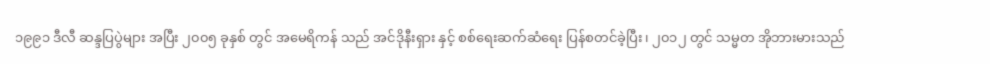၁၉၉၁ ဒီလီ ဆန္ဒပြပွဲများ အပြီး ၂၀၀၅ ခုနှစ် တွင် အမေရိကန် သည် အင်ဒိုနီးရှား နှင့် စစ်ရေးဆက်ဆံရေး ပြန်စတင်ခဲ့ပြီး၊ ၂၀၁၂ တွင် သမ္မတ အိုဘားမားသည်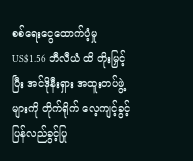စစ်ရေးငွေထောက်ပံ့မှု US$1.56 ဘီလီယံ ထိ တိုးမြှင့်ပြီး အင်ဒိုနီးရှား အထူးတပ်ဖွဲ့များကို တိုက်ရိုက် လေ့ကျင့်ခွင့်ပြန်လည်ခွင့်ပြု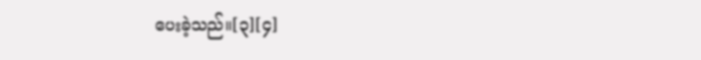ပေးခဲ့သည်။[၃][၄]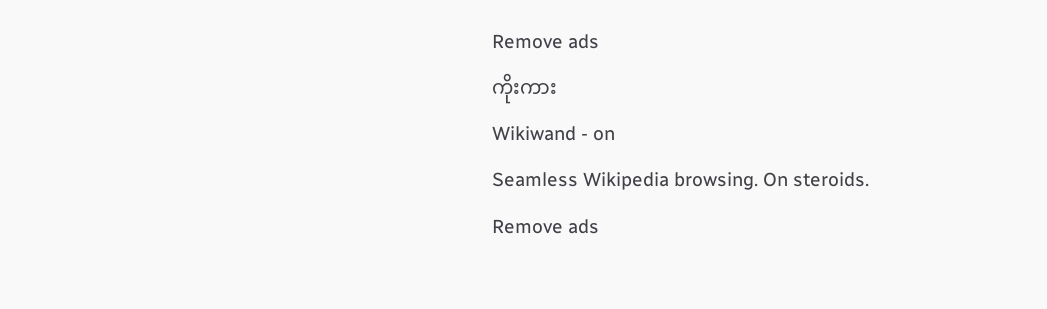Remove ads
ကိုးကား
Wikiwand - on
Seamless Wikipedia browsing. On steroids.
Remove ads